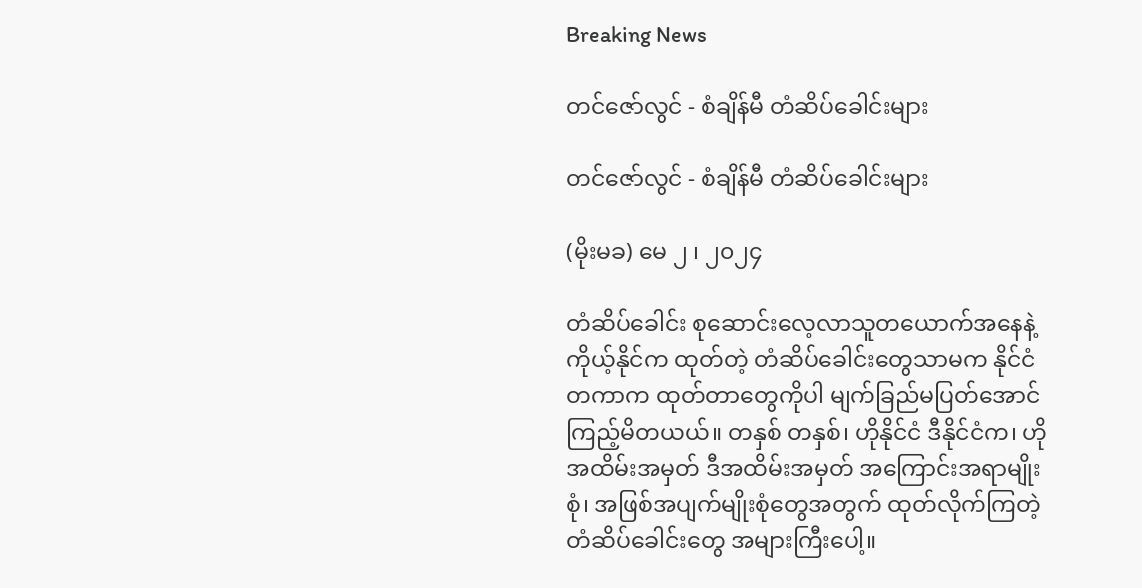Breaking News

တင်ဇော်လွင် - စံချိန်မီ တံဆိပ်ခေါင်းများ

တင်ဇော်လွင် - စံချိန်မီ တံဆိပ်ခေါင်းများ

(မိုးမခ) မေ ၂ ၊ ၂၀၂၄

တံဆိပ်ခေါင်း စုဆောင်းလေ့လာသူတယောက်အနေနဲ့ ကိုယ့်နိုင်က ထုတ်တဲ့ တံဆိပ်ခေါင်းတွေသာမက နိုင်ငံတကာက ထုတ်တာတွေကိုပါ မျက်ခြည်မပြတ်အောင် ကြည့်မိတယယ်။ တနှစ် တနှစ်၊ ဟိုနိုင်ငံ ဒီနိုင်ငံက၊ ဟိုအထိမ်းအမှတ် ဒီအထိမ်းအမှတ် အကြောင်းအရာမျိုးစုံ၊ အဖြစ်အပျက်မျိုးစုံတွေအတွက် ထုတ်လိုက်ကြတဲ့ တံဆိပ်ခေါင်းတွေ အများကြီးပေါ့။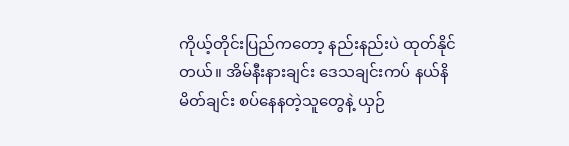ကိုယ့်တိုင်းပြည်ကတော့ နည်းနည်းပဲ ထုတ်နိုင်တယ်။ အိမ်နီးနားချင်း ဒေသချင်းကပ် နယ်နိမိတ်ချင်း စပ်နေနတဲ့သူတွေနဲ့ ယှဉ်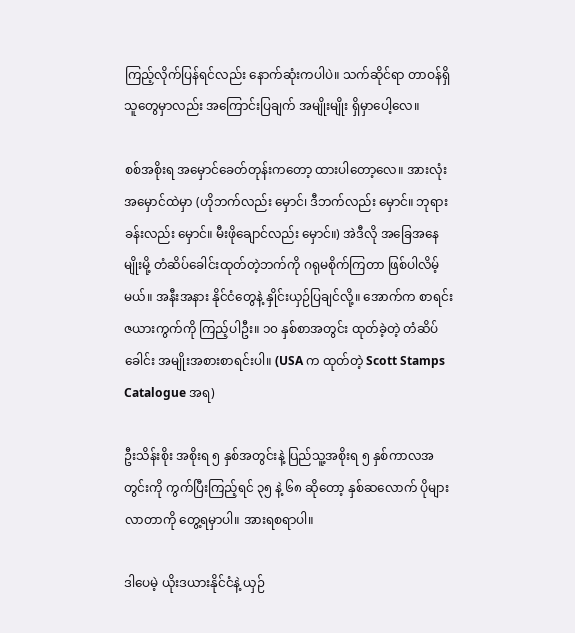ကြည့်လိုက်ပြန်ရင်လည်း နောက်ဆုံးကပါပဲ။ သက်ဆိုင်ရာ တာဝန်ရှိသူတွေမှာလည်း အကြောင်းပြချက် အမျိုးမျိုး ရှိမှာပေါ့လေ။

စစ်အစိုးရ အမှောင်ခေတ်တုန်းကတော့ ထားပါတော့လေ။ အားလုံး အမှောင်ထဲမှာ (ဟိုဘက်လည်း မှောင်၊ ဒီဘက်လည်း မှောင်။ ဘုရားခန်းလည်း မှောင်။ မီးဖိုချောင်လည်း မှောင်။) အဲဒီလို အခြေအနေမျိုးမို့ တံဆိပ်ခေါင်းထုတ်တဲ့ဘက်ကို ဂရုမစိုက်ကြတာ ဖြစ်ပါလိမ့်မယ်။ အနီးအနား နိုင်ငံတွေနဲ့ နှိုင်းယှဉ်ပြချင်လို့။ အောက်က စာရင်းဇယားကွက်ကို ကြည့်ပါဦး။ ၁၀ နှစ်စာအတွင်း ထုတ်ခဲ့တဲ့ တံဆိပ်ခေါင်း အမျိုးအစားစာရင်းပါ။ (USA က ထုတ်တဲ့ Scott Stamps Catalogue အရ)

ဦးသိန်းစိုး အစိုးရ ၅ နှစ်အတွင်းနဲ့ ပြည်သူ့အစိုးရ ၅ နှစ်ကာလအတွင်းကို ကွက်ပြီးကြည့်ရင် ၃၅ နဲ့ ၆၈ ဆိုတော့ နှစ်ဆလောက် ပိုများလာတာကို တွေ့ရမှာပါ။ အားရစရာပါ။

ဒါပေမဲ့ ယိုးဒယားနိုင်ငံနဲ့ ယှဉ်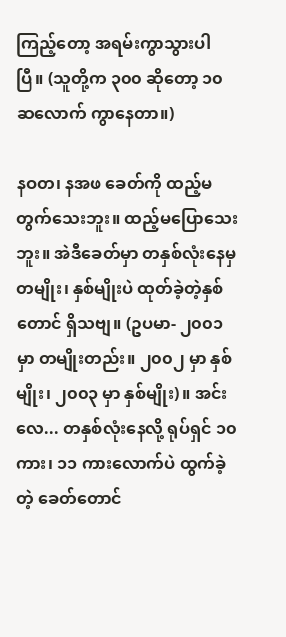ကြည့်တော့ အရမ်းကွာသွားပါပြီ။ (သူတို့က ၃၀၀ ဆိုတော့ ၁၀ ဆလောက် ကွာနေတာ။)

နဝတ၊ နအဖ ခေတ်ကို ထည့်မတွက်သေးဘူး။ ထည့်မပြောသေးဘူး။ အဲဒီခေတ်မှာ တနှစ်လုံးနေမှ တမျိုး၊ နှစ်မျိုးပဲ ထုတ်ခဲ့တဲ့နှစ်တောင် ရှိသဗျ။ (ဥပမာ- ၂၀၀၁ မှာ တမျိုးတည်း။ ၂၀၀၂ မှာ နှစ်မျိုး၊ ၂၀၀၃ မှာ နှစ်မျိုး)။ အင်းလေ... တနှစ်လုံးနေလို့ ရုပ်ရှင် ၁၀ ကား၊ ၁၁ ကားလောက်ပဲ ထွက်ခဲ့တဲ့ ခေတ်တောင်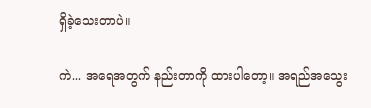ရှိခဲ့သေးတာပဲ။

ကဲ... အရေအတွက် နည်းတာကို ထားပါတော့။ အရည်အသွေး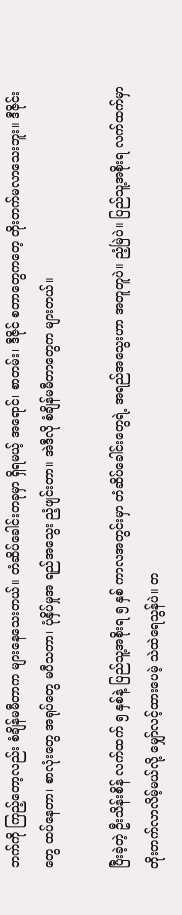ဘက်ကို ကြည့်တော့လည်း စံချိန်မမီတာက များနေသေးတယ်။ တံဆိပ်ခေါင်းတခုမှာ ရှိရမယ့် အရောင်၊ စာတမ်း၊ ဒီဇိုင် စတာတွေကတေ့ တိုးတက်မလာသေးဘူး။ ဒီဇိုင်းတွေ ထပ်နေတာ၊ စာလုံးတွေ အရုပ်တွေ မပီသတာ၊ ပုံနှိပ်မှုအ ရည်အသွေး ညံ့ဖျင်းတာ။ အဲဒီလို စံချိန်မမီတာတွေက များတယ်။

ပြီးခဲ့တဲ့ ဦးသိန်းစိန် လက်ထက် ၅ နှစ်နဲ့ ပြည်သူ့အစိုးရ ၅ နှစ် ကာလအတွင်းမှာ တံဆိပ်ခေါင်းတွေရဲ့ အရည်အသွေးဟာ အတူတူပဲ။ ညံ့မြဲပဲ။ ပြည်သူ့အစိုးရ လက်ထက်မှာ တိုးတက်လာလိမ့်မယ်လို့ မျှော်လင့်ထားပေမဲ့ သဲထဲရေသွန်ပဲ။ တ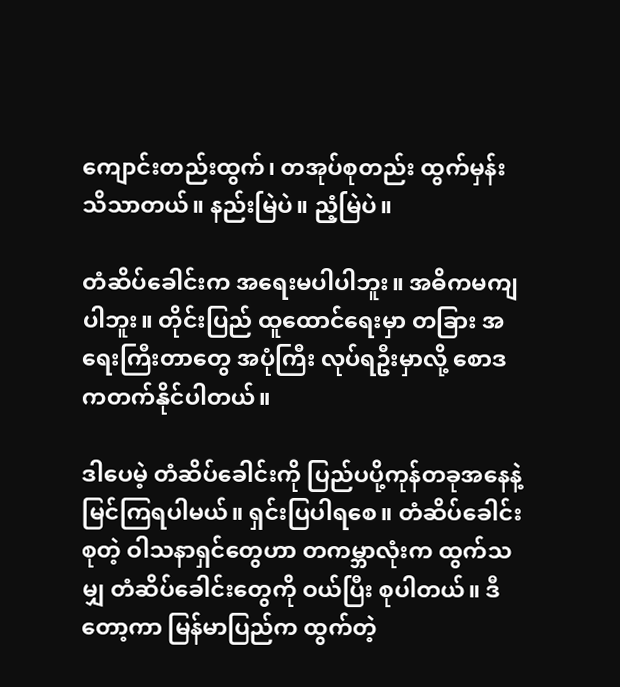ကျောင်းတည်းထွက်၊ တအုပ်စုတည်း ထွက်မှန်း သိသာတယ်။ နည်းမြဲပဲ။ ညံ့မြဲပဲ။

တံဆိပ်ခေါင်းက အရေးမပါပါဘူး။ အဓိကမကျပါဘူး။ တိုင်းပြည် ထူထောင်ရေးမှာ တခြား အရေးကြီးတာတွေ အပုံကြီး လုပ်ရဦးမှာလို့ စောဒကတက်နိုင်ပါတယ်။

ဒါပေမဲ့ တံဆိပ်ခေါင်းကို ပြည်ပပို့ကုန်တခုအနေနဲ့ မြင်ကြရပါမယ်။ ရှင်းပြပါရစေ။ တံဆိပ်ခေါင်း စုတဲ့ ဝါသနာရှင်တွေဟာ တကမ္ဘာလုံးက ထွက်သမျှ တံဆိပ်ခေါင်းတွေကို ဝယ်ပြီး စုပါတယ်။ ဒီတော့ကာ မြန်မာပြည်က ထွက်တဲ့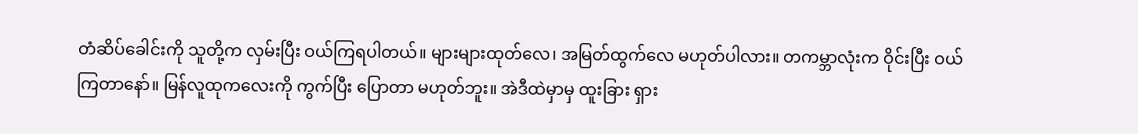တံဆိပ်ခေါင်းကို သူတို့က လှမ်းပြီး ဝယ်ကြရပါတယ်။ များများထုတ်လေ၊ အမြတ်ထွက်လေ မဟုတ်ပါလား။ တကမ္ဘာလုံးက ဝိုင်းပြီး ဝယ်ကြတာနော်။ မြန်လူထုကလေးကို ကွက်ပြီး ပြောတာ မဟုတ်ဘူး။ အဲဒီထဲမှာမှ ထူးခြား ရှား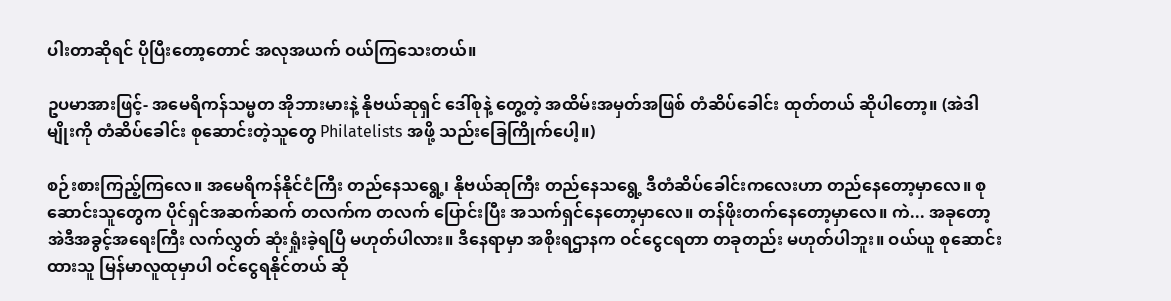ပါးတာဆိုရင် ပိုပြီးတော့တောင် အလုအယက် ဝယ်ကြသေးတယ်။

ဥပမာအားဖြင့်- အမေရိကန်သမ္မတ အိုဘားမားနဲ့ နိုဗယ်ဆုရှင် ဒေါ်စုနဲ့ တွေ့တဲ့ အထိမ်းအမှတ်အဖြစ် တံဆိပ်ခေါင်း ထုတ်တယ် ဆိုပါတော့။ (အဲဒါမျိုးကို တံဆိပ်ခေါင်း စုဆောင်းတဲ့သူတွေ Philatelists အဖို့ သည်းခြေကြိုက်ပေါ့။)

စဉ်းစားကြည့်ကြလေ။ အမေရိကန်နိုင်ငံကြီး တည်နေသရွေ့၊ နိုဗယ်ဆုကြီး တည်နေသရွေ့ ဒီတံဆိပ်ခေါင်းကလေးဟာ တည်နေတော့မှာလေ။ စုဆောင်းသူတွေက ပိုင်ရှင်အဆက်ဆက် တလက်က တလက် ပြောင်းပြီး အသက်ရှင်နေတော့မှာလေ။ တန်ဖိုးတက်နေတော့မှာလေ။ ကဲ... အခုတော့ အဲဒီအခွင့်အရေးကြီး လက်လွှတ် ဆုံးရှုံးခဲ့ရပြီ မဟုတ်ပါလား။ ဒီနေရာမှာ အစိုးရဌာနက ဝင်ငွေငရတာ တခုတည်း မဟုတ်ပါဘူး။ ဝယ်ယူ စုဆောင်းထားသူ မြန်မာလူထုမှာပါ ဝင်ငွေရနိုင်တယ် ဆို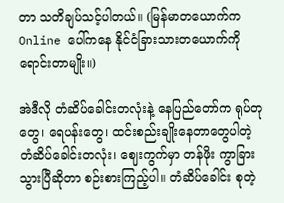တာ သတိချပ်သင့်ပါတယ်။ (မြန်မာတယောက်က Online ပေါ်ကနေ နိုင်ငံခြားသားတယောက်ကို ရောင်းတာမျိုး။)

အဲဒီလို တံဆိပ်ခေါင်းတလုံးနဲ့ နေပြည်တော်က ရုပ်တုတွေ၊ ရေပန်းတွေ၊ ထင်းစည်းချိုးနေတာတွေပါတဲ့ တံဆိပ်ခေါင်းတလုံး၊ ဈေးကွက်မှာ တန်ဖိုး ကွာခြားသွားပြီဆိုတာ စဉ်းစားကြည့်ပါ။ တံဆိပ်ခေါင်း စုတဲ့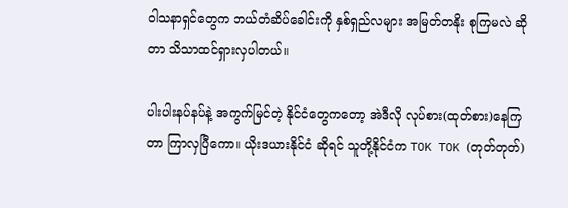ဝါသနာရှင်တွေက ဘယ်တံဆိပ်ခေါင်းကို နှစ်ရှည်လများ အမြတ်တနိုး စုကြမလဲ ဆိုတာ သိသာထင်ရှားလှပါတယ်။

ပါးပါးနပ်နပ်နဲ့ အကွက်မြင်တဲ့ နိုင်ငံတွေကတော့ အဲဒီလို လုပ်စား(ထုတ်စား)နေကြတာ ကြာလှပြီကော။ ယိုးဒယားနိုင်ငံ ဆိုရင် သူတို့နိုင်ငံက TOK TOK (တုတ်တုတ်)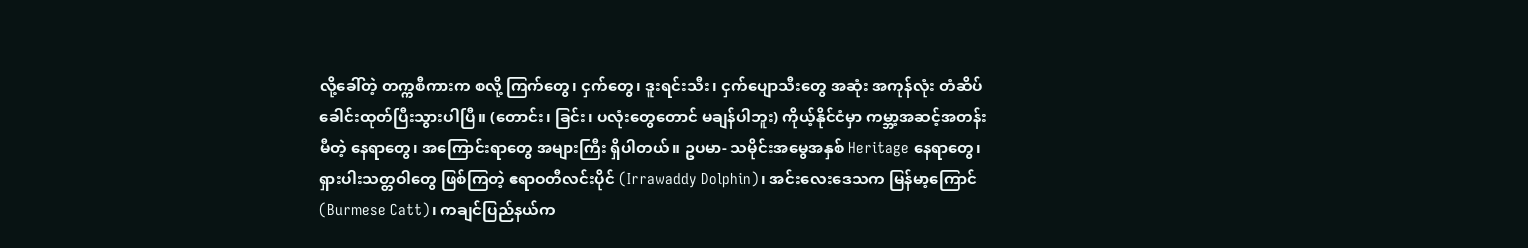လို့ခေါ်တဲ့ တက္ကစီကားက စလို့ ကြက်တွေ၊ ငှက်တွေ၊ ဒူးရင်းသီး၊ ငှက်ပျောသီးတွေ အဆုံး အကုန်လုံး တံဆိပ်ခေါင်းထုတ်ပြီးသွားပါပြီ။ (တောင်း၊ ခြင်း၊ ပလုံးတွေတောင် မချန်ပါဘူး) ကိုယ့်နိုင်ငံမှာ ကမ္ဘာ့အဆင့်အတန်း မီတဲ့ နေရာတွေ၊ အကြောင်းရာတွေ အများကြီး ရှိပါတယ်။ ဥပမာ- သမိုင်းအမွေအနှစ် Heritage နေရာတွေ၊ ရှားပါးသတ္တဝါတွေ ဖြစ်ကြတဲ့ ဧရာဝတီလင်းပိုင် (Irrawaddy Dolphin)၊ အင်းလေးဒေသက မြန်မာ့ကြောင် (Burmese Catt)၊ ကချင်ပြည်နယ်က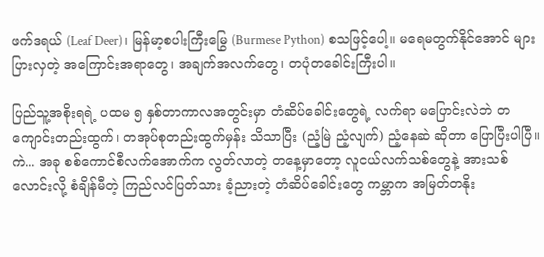ဖက်ဒရယ် (Leaf Deer)၊ မြန်မာ့စပါးကြီးမြွေ (Burmese Python) စသဖြင့်ပေါ့။ မရေမတွက်နိုင်အောင် များပြားလှတဲ့ အကြောင်းအရာတွေ၊ အချက်အလက်တွေ၊ တပုံတခေါင်းကြီးပါ။

ပြည်သူ့အစိုးရရဲ့ ပထမ ၅ နှစ်တာကာလအတွင်းမှာ တံဆိပ်ခေါင်းတွေရဲ့ လက်ရာ မပြောင်းလဲဘဲ တကျောင်းတည်းထွက်၊ တအုပ်စုတည်းထွက်မှန်း သိသာပြီး (ညံ့မြဲ ညံ့လျက်) ညံ့နေဆဲ ဆိုတာ ပြောပြီးပါပြီ။ ကဲ... အခု စစ်ကောင်စီလက်အောက်က လွတ်လာတဲ့ တနေ့မှာတော့ လူငယ်လက်သစ်တွေနဲ့ အားသစ်လောင်းလို့ စံချိန်မီတဲ့ ကြည်လင်ပြတ်သား ခံ့ညားတဲ့ တံဆိပ်ခေါင်းတွေ ကမ္ဘာက အမြတ်တနိုး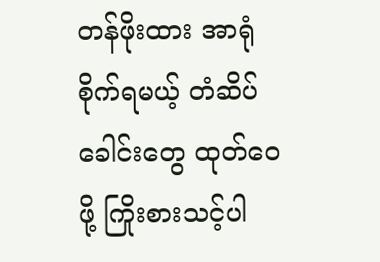တန်ဖိုးထား အာရုံစိုက်ရမယ့် တံဆိပ်ခေါင်းတွေ ထုတ်ဝေဖို့ ကြိုးစားသင့်ပါ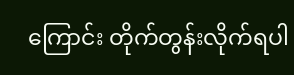ကြောင်း တိုက်တွန်းလိုက်ရပါ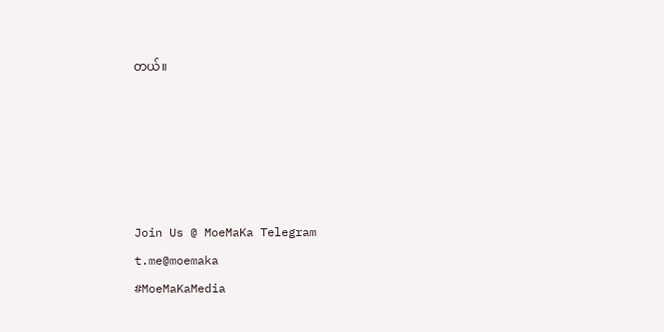တယ်။





Join Us @ MoeMaKa Telegram
t.me@moemaka
#MoeMaKaMedia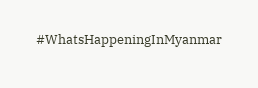#WhatsHappeningInMyanmar